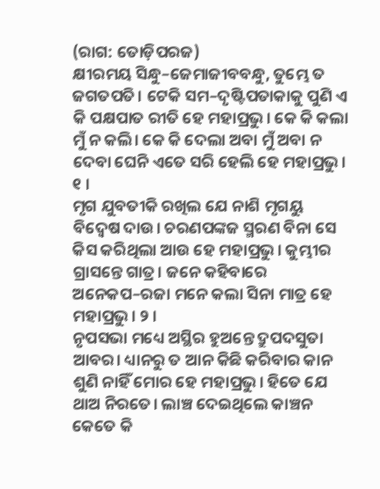(ରାଗ: ତୋଡ଼ିପରଜ)
କ୍ଷୀରମୟ ସିନ୍ଧୁ–ଜେମାଜୀବବନ୍ଧୁ, ତୁମ୍ଭେ ତ ଜଗତପତି। ଟେକି ସମ–ଦୃଷ୍ଟିପତାକାକୁ ପୁଣି ଏ କି ପକ୍ଷପାତ ରୀତି ହେ ମହାପ୍ରଭୁ। କେ କି କଲା ମୁଁ ନ କଲି। କେ କି ଦେଲା ଅବା ମୁଁ ଅବା ନ ଦେବା ଘେନି ଏତେ ସରି ହେଲି ହେ ମହାପ୍ରଭୁ। ୧ ।
ମୃଗ ଯୁବତୀକି ରଖିଲ ଯେ ନାଶି ମୃଗୟୁ ବିଦ୍ୱେଷ ଦାଉ। ଚରଣପଙ୍କଜ ସ୍ମରଣ ବିନା ସେ କିସ କରିଥିଲା ଆଉ ହେ ମହାପ୍ରଭୁ। କୁମ୍ଭୀର ଗ୍ରାସନ୍ତେ ଗାତ୍ର। ଜନେ କହିବାରେ ଅନେକପ–ରଜା ମନେ କଲା ସିନା ମାତ୍ର ହେ ମହାପ୍ରଭୁ। ୨ ।
ନୃପସଭା ମଧ୍ୟେ ଅସ୍ଥିର ହୁଅନ୍ତେ ଦ୍ରୁପଦସୁତା ଆବର। ଧ୍ୟାନରୁ ତ ଆନ କିଛି କରିବାର କାନ ଶୁଣି ନାହିଁ ମୋର ହେ ମହାପ୍ରଭୁ। ହିତେ ଯେ ଥାଅ ନିରତେ। ଲାଞ୍ଚ ଦେଇଥିଲେ କାଞ୍ଚନ କେତେ କି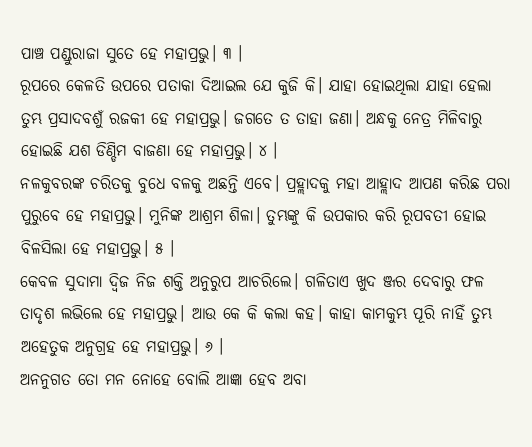ପାଞ୍ଚ ପଣ୍ଡୁରାଜା ସୁତେ ହେ ମହାପ୍ରଭୁ। ୩ ।
ରୂପରେ କେଳତି ଉପରେ ପତାକା ଦିଆଇଲ ଯେ କୁଜି କି। ଯାହା ହୋଇଥିଲା ଯାହା ହେଲା ତୁମ୍ଭ ପ୍ରସାଦବଶୁଁ ରଜକୀ ହେ ମହାପ୍ରଭୁ। ଜଗତେ ତ ତାହା ଜଣା। ଅନ୍ଧକୁ ନେତ୍ର ମିଳିବାରୁ ହୋଇଛି ଯଶ ଡିଣ୍ଡିମ ବାଜଣା ହେ ମହାପ୍ରଭୁ। ୪ ।
ନଳକୁବରଙ୍କ ଚରିତକୁ ବୁଧେ ବଳକୁ ଅଛନ୍ତି ଏବେ। ପ୍ରହ୍ଲାଦକୁ ମହା ଆହ୍ଲାଦ ଆପଣ କରିଛ ପରା ପୁରୁବେ ହେ ମହାପ୍ରଭୁ। ମୁନିଙ୍କ ଆଶ୍ରମ ଶିଳା। ତୁମ୍ଭଙ୍କୁ କି ଉପକାର କରି ରୂପବତୀ ହୋଇ ବିଳସିଲା ହେ ମହାପ୍ରଭୁ। ୫ ।
କେବଳ ସୁଦାମା ଦ୍ୱିଜ ନିଜ ଶକ୍ତି ଅନୁରୁପ ଆଚରିଲେ। ଗଳିତାଏ ଖୁଦ ଞ୍ଜର ଦେବାରୁ ଫଳ ତାଦୃଶ ଲଭିଲେ ହେ ମହାପ୍ରଭୁ। ଆଉ କେ କି କଲା କହ। କାହା କାମକୁମ୍ଭ ପୂରି ନାହିଁ ତୁମ୍ଭ ଅହେତୁକ ଅନୁଗ୍ରହ ହେ ମହାପ୍ରଭୁ। ୬ ।
ଅନନୁଗତ ତୋ ମନ ନୋହେ ବୋଲି ଆଜ୍ଞା ହେବ ଅବା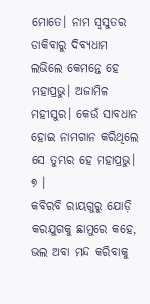ମୋତେ। ନାମ ସ୍ୱସୁତର ଡାକିବାରୁ ଦିବ୍ୟଧାମ ଲଭିଲେ କେମନ୍ତେ ହେ ମହାପ୍ରଭୁ। ଅଜାମିଳ ମହୀସୁର। କେଉଁ ସାବଧାନ ହୋଇ ନାମଗାନ କରିଥିଲେ ସେ ତୁମ୍ଭର ହେ ମହାପ୍ରଭୁ। ୭ ।
କବିରବି ରାୟଗୁରୁ ଯୋଡ଼ି କରଯୁଗକୁ ଛାମୁରେ କହେ, ଭଲ ଅବା ମନ୍ଦ କରିବାକୁ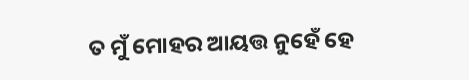ତ ମୁଁ ମୋହର ଆୟତ୍ତ ନୁହେଁ ହେ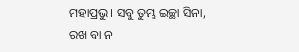ମହାପ୍ରଭୁ। ସବୁ ତୁମ୍ଭ ଇଚ୍ଛା ସିନା, ରଖ ବା ନ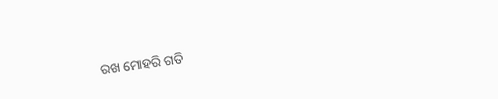ରଖ ମୋହରି ଗତି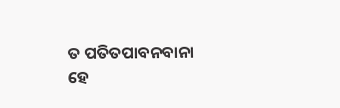ତ ପତିତପାବନବାନା ହେ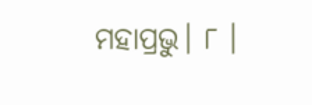ମହାପ୍ରଭୁ। ୮ ।